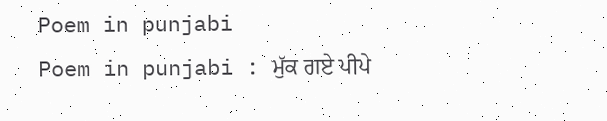Poem in punjabi
Poem in punjabi : ਮੁੱਕ ਗਏ ਪੀਪੇ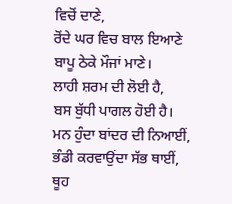ਵਿਚੋਂ ਦਾਣੇ,
ਰੋਂਦੇ ਘਰ ਵਿਚ ਬਾਲ ਇਆਣੇ
ਬਾਪੂ ਠੇਕੇ ਮੌਜਾਂ ਮਾਣੇ।
ਲਾਹੀ ਸ਼ਰਮ ਦੀ ਲੋਈ ਹੈ,
ਬਸ ਬੁੱਧੀ ਪਾਗਲ ਹੋਈ ਹੈ।
ਮਨ ਹੁੰਦਾ ਬਾਂਦਰ ਦੀ ਨਿਆਈਂ,
ਭੰਡੀ ਕਰਵਾਉਂਦਾ ਸੱਭ ਥਾਈਂ,
ਥੂਹ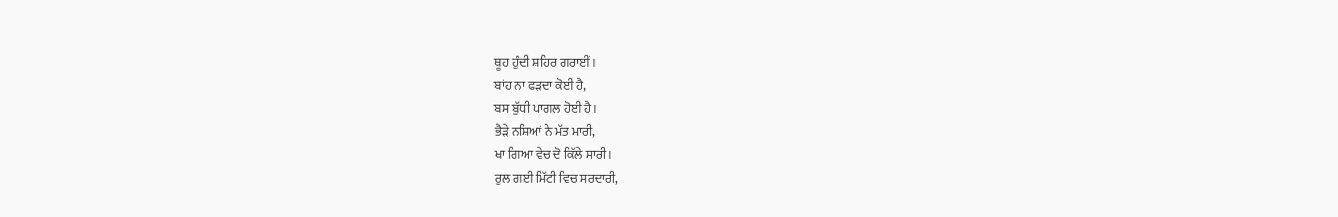ਥੂਹ ਹੁੰਦੀ ਸ਼ਹਿਰ ਗਰਾਈਂ।
ਬਾਂਹ ਨਾ ਫੜਦਾ ਕੋਈ ਹੈ,
ਬਸ ਬੁੱਧੀ ਪਾਗਲ ਹੋਈ ਹੈ।
ਭੈੜੇ ਨਸ਼ਿਆਂ ਨੇ ਮੱਤ ਮਾਰੀ,
ਖਾ ਗਿਆ ਵੇਚ ਦੋ ਕਿੱਲੇ ਸਾਰੀ।
ਰੁਲ ਗਈ ਮਿੱਟੀ ਵਿਚ ਸਰਦਾਰੀ,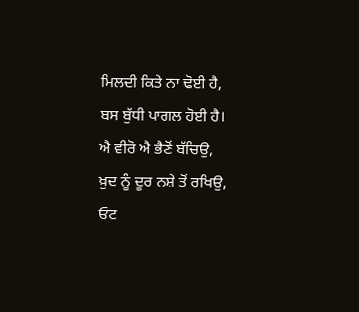ਮਿਲਦੀ ਕਿਤੇ ਨਾ ਢੋਈ ਹੈ,
ਬਸ ਬੁੱਧੀ ਪਾਗਲ ਹੋਈ ਹੈ।
ਐ ਵੀਰੋ ਐ ਭੈਣੋਂ ਬੱਚਿਉ,
ਖ਼ੁਦ ਨੂੰ ਦੂਰ ਨਸ਼ੇ ਤੋਂ ਰਖਿਉ,
ਓਟ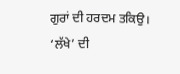ਗੁਰਾਂ ਦੀ ਹਰਦਮ ਤਕਿਉ।
‘ਲੱਖੇ’ ਦੀ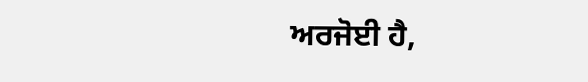ਅਰਜੋਈ ਹੈ,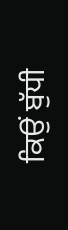ਕਿਉਂ ਬੁੱਧੀ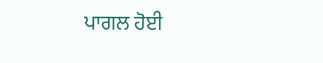ਪਾਗਲ ਹੋਈ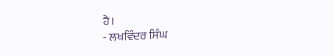ਹੈ।
- ਲਖਵਿੰਦਰ ਸਿੰਘ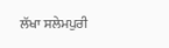ਲੱਖਾ ਸਲੇਮਪੁਰੀ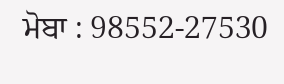ਮੋਬਾ : 98552-27530